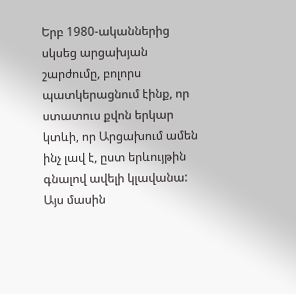Երբ 1980-ականներից սկսեց արցախյան շարժումը, բոլորս պատկերացնում էինք, որ  ստատուս քվոն երկար կտևի, որ Արցախում ամեն ինչ լավ է, ըստ երևույթին գնալով ավելի կլավանա: Այս մասին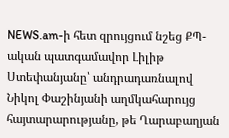NEWS.am-ի հետ զրույցում նշեց ՔՊ-ական պատգամավոր Լիլիթ Ստեփանյանը՝ անդրադառնալով Նիկոլ Փաշինյանի աղմկահարույց հայտարարությանը, թե Ղարաբաղյան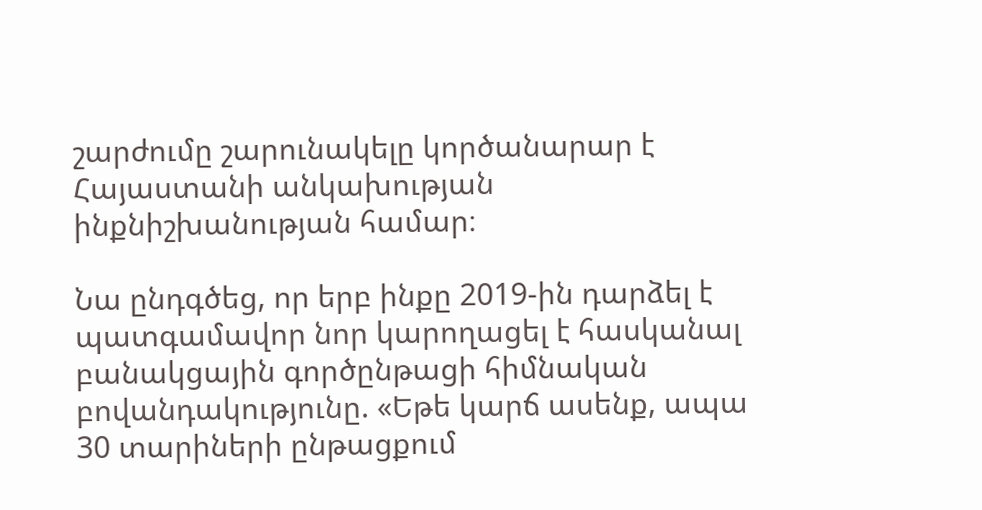շարժումը շարունակելը կործանարար է Հայաստանի անկախության ինքնիշխանության համար։

Նա ընդգծեց, որ երբ ինքը 2019-ին դարձել է պատգամավոր նոր կարողացել է հասկանալ բանակցային գործընթացի հիմնական բովանդակությունը. «Եթե կարճ ասենք, ապա 30 տարիների ընթացքում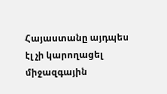Հայաստանը այդպես էլ չի կարողացել միջազգային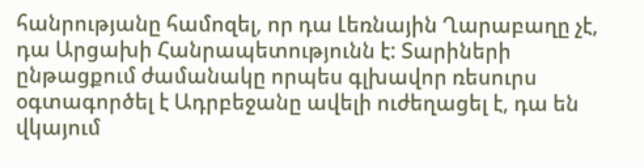հանրությանը համոզել, որ դա Լեռնային Ղարաբաղը չէ, դա Արցախի Հանրապետությունն է: Տարիների ընթացքում ժամանակը որպես գլխավոր ռեսուրս օգտագործել է Ադրբեջանը ավելի ուժեղացել է, դա են վկայում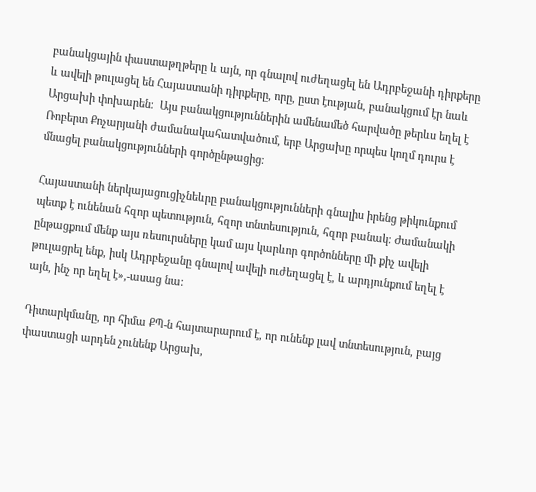բանակցային փաստաթղթերը և այն, որ գնալով ուժեղացել են Ադրբեջանի դիրքերը և ավելի թուլացել են Հայաստանի դիրքերը, որը, ըստ էության, բանակցում էր նաև Արցախի փոխարեն։  Այս բանակցություններին ամենամեծ հարվածը թերևս եղել է Ռոբերտ Քոչարյանի ժամանակահատվածում, երբ Արցախը որպես կողմ դուրս է մնացել բանակցությունների գործընթացից։

Հայաստանի ներկայացուցիչնեևրը բանակցությունների գնալիս իրենց թիկունքում պետք է ունենան հզոր պետություն, հզոր տնտեսություն, հզոր բանակ։ Ժամանակի ընթացքում մենք այս ռեսուրսները կամ այս կարևոր գործոնները մի քիչ ավելի թուլացրել ենք, իսկ Ադրբեջանը գնալով ավելի ուժեղացել է, և արդյունքում եղել է այն, ինչ որ եղել է»,-ասաց նա:

Դիտարկմանը, որ հիմա ՔՊ-ն հայտարարում է, որ ունենք լավ տնտեսություն, բայց փաստացի արդեն չունենք Արցախ,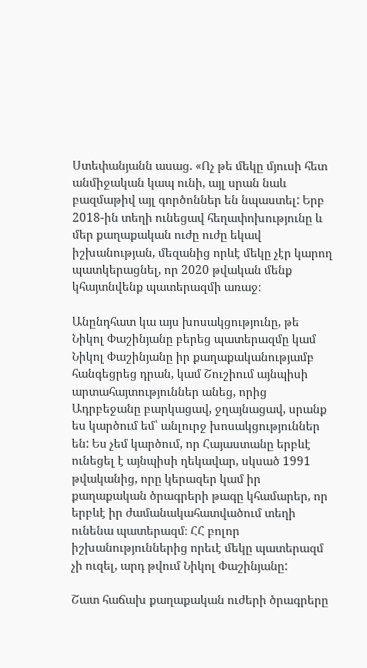Ստեփանյանն ասաց. «Ոչ թե մեկը մյուսի հետ անմիջական կապ ունի, այլ սրան նաև բազմաթիվ այլ գործոններ են նպաստել: Երբ 2018-ին տեղի ունեցավ հեղափոխությունը և մեր քաղաքական ուժը ուժը եկավ իշխանության, մեզանից որևէ մեկը չէր կարող պատկերացնել, որ 2020 թվական մենք կհայտնվենք պատերազմի առաջ։

Անընդհատ կա այս խոսակցությունը, թե Նիկոլ Փաշինյանը բերեց պատերազմը կամ Նիկոլ Փաշինյանը իր քաղաքականությամբ հանգեցրեց դրան, կամ Շուշիում այնպիսի արտահայտություններ անեց, որից Ադրբեջանը բարկացավ, ջղայնացավ, սրանք ես կարծում եմ՝ անլուրջ խոսակցություններ են: Ես չեմ կարծում, որ Հայաստանը երբևէ ունեցել է այնպիսի ղեկավար, սկսած 1991 թվականից, որը կերազեր կամ իր քաղաքական ծրագրերի թագը կհամարեր, որ երբևէ իր ժամանակահատվածում տեղի ունենա պատերազմ։ ՀՀ բոլոր իշխանություններից որեւէ մեկը պատերազմ չի ուզել, արդ թվում Նիկոլ Փաշինյանը:

Շատ հաճախ քաղաքական ուժերի ծրագրերը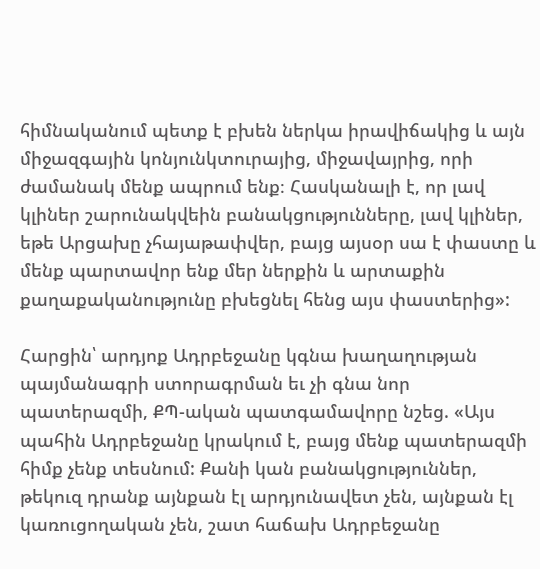հիմնականում պետք է բխեն ներկա իրավիճակից և այն միջազգային կոնյունկտուրայից, միջավայրից, որի ժամանակ մենք ապրում ենք։ Հասկանալի է, որ լավ կլիներ շարունակվեին բանակցությունները, լավ կլիներ, եթե Արցախը չհայաթափվեր, բայց այսօր սա է փաստը և մենք պարտավոր ենք մեր ներքին և արտաքին քաղաքականությունը բխեցնել հենց այս փաստերից»:

Հարցին՝ արդյոք Ադրբեջանը կգնա խաղաղության պայմանագրի ստորագրման եւ չի գնա նոր պատերազմի, ՔՊ-ական պատգամավորը նշեց. «Այս պահին Ադրբեջանը կրակում է, բայց մենք պատերազմի հիմք չենք տեսնում: Քանի կան բանակցություններ, թեկուզ դրանք այնքան էլ արդյունավետ չեն, այնքան էլ կառուցողական չեն, շատ հաճախ Ադրբեջանը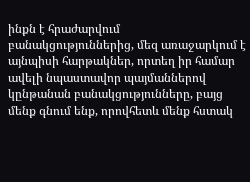ինքն է հրաժարվում բանակցություններից, մեզ առաջարկում է այնպիսի հարթակներ, որտեղ իր համար ավելի նպաստավոր պայմաններով կընթանան բանակցությունները, բայց մենք գնում ենք, որովհետև մենք հստակ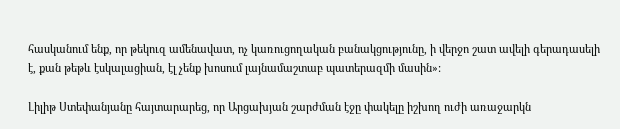հասկանում ենք, որ թեկուզ ամենավատ, ոչ կառուցողական բանակցությունը, ի վերջո շատ ավելի գերադասելի է, քան թեթև էսկալացիան, էլ չենք խոսում լայնամաշտաբ պատերազմի մասին»:

Լիլիթ Ստեփանյանը հայտարարեց, որ Արցախյան շարժման էջը փակելը իշխող ուժի առաջարկն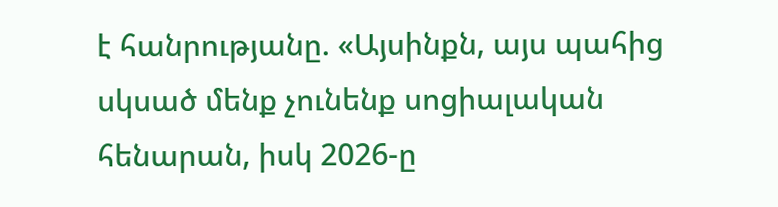է հանրությանը. «Այսինքն, այս պահից սկսած մենք չունենք սոցիալական հենարան, իսկ 2026-ը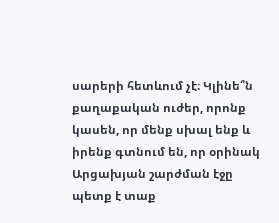սարերի հետևում չէ։ Կլինե՞ն քաղաքական ուժեր, որոնք կասեն, որ մենք սխալ ենք և իրենք գտնում են, որ օրինակ Արցախյան շարժման էջը պետք է տաք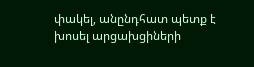փակել, անընդհատ պետք է խոսել արցախցիների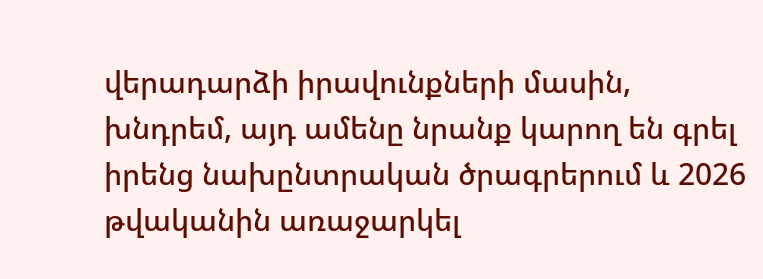վերադարձի իրավունքների մասին, խնդրեմ, այդ ամենը նրանք կարող են գրել իրենց նախընտրական ծրագրերում և 2026 թվականին առաջարկել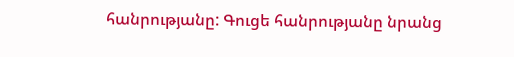հանրությանը: Գուցե հանրությանը նրանց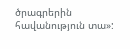ծրագրերին հավանություն տա»: